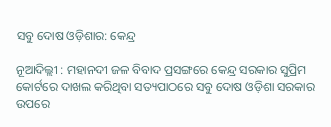ସବୁ ଦୋଷ ଓଡ଼ିଶାର: କେନ୍ଦ୍ର

ନୂଆଦିଲ୍ଲୀ : ମହାନଦୀ ଜଳ ବିବାଦ ପ୍ରସଙ୍ଗରେ କେନ୍ଦ୍ର ସରକାର ସୁପ୍ରିମ କୋର୍ଟରେ ଦାଖଲ କରିଥିବା ସତ୍ୟପାଠରେ ସବୁ ଦୋଷ ଓଡ଼ିଶା ସରକାର ଉପରେ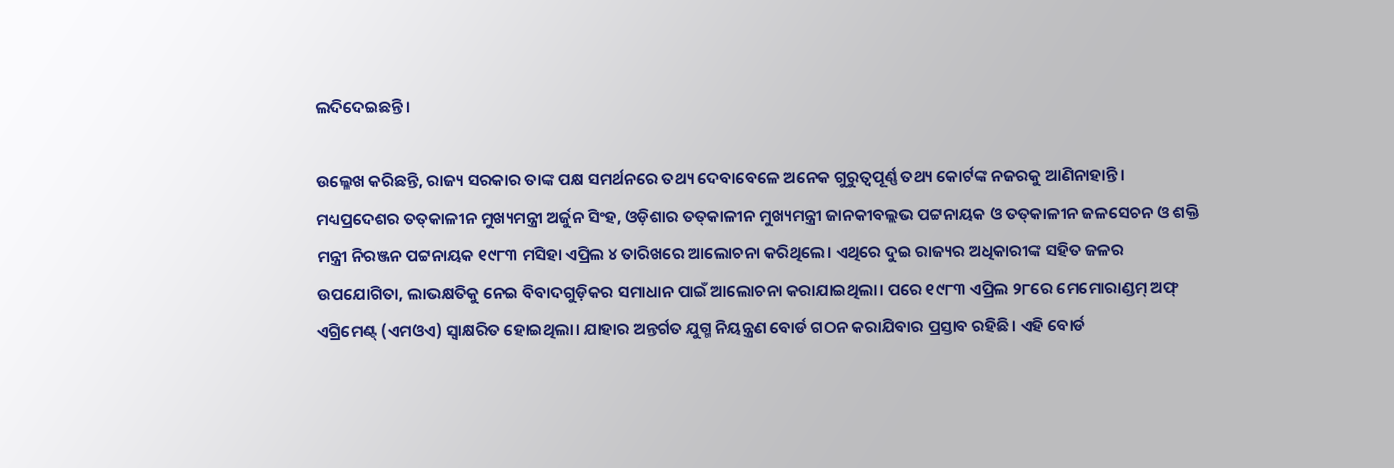ଲଦିଦେଇଛନ୍ତି।

ଉଲ୍ଳେଖ କରିଛନ୍ତି, ରାଜ୍ୟ ସରକାର ତାଙ୍କ ପକ୍ଷ ସମର୍ଥନରେ ତଥ୍ୟ ଦେବାବେଳେ ଅନେକ ଗୁରୁତ୍ୱପୂର୍ଣ୍ଣ ତଥ୍ୟ କୋର୍ଟଙ୍କ ନଜରକୁ ଆଣିନାହାନ୍ତି। ମଧ୍ୟପ୍ରଦେଶର ତତ୍‌କାଳୀନ ମୁଖ୍ୟମନ୍ତ୍ରୀ ଅର୍ଜୁନ ସିଂହ, ଓଡ଼ିଶାର ତତ୍‌କାଳୀନ ମୁଖ୍ୟମନ୍ତ୍ରୀ ଜାନକୀବଲ୍ଲଭ ପଟ୍ଟନାୟକ ଓ ତତ୍‌କାଳୀନ ଜଳସେଚନ ଓ ଶକ୍ତି ମନ୍ତ୍ରୀ ନିରଞ୍ଜନ ପଟ୍ଟନାୟକ ୧୯୮୩ ମସିହା ଏପ୍ରିଲ ୪ ତାରିଖରେ ଆଲୋଚନା କରିଥିଲେ। ଏଥିରେ ଦୁଇ ରାଜ୍ୟର ଅଧିକାରୀଙ୍କ ସହିତ ଜଳର ଉପଯୋଗିତା, ଲାଭକ୍ଷତିକୁ ନେଇ ବିବାଦଗୁଡ଼ିକର ସମାଧାନ ପାଇଁ ଆଲୋଚନା କରାଯାଇଥିଲା। ପରେ ୧୯୮୩ ଏପ୍ରିଲ ୨୮ରେ ମେମୋରାଣ୍ଡମ୍‌ ଅଫ୍‌ ଏଗ୍ରିମେଣ୍ଟ୍‌ (ଏମଓଏ) ସ୍ୱାକ୍ଷରିତ ହୋଇଥିଲା। ଯାହାର ଅନ୍ତର୍ଗତ ଯୁଗ୍ମ ନିୟନ୍ତ୍ରଣ ବୋର୍ଡ ଗଠନ କରାଯିବାର ପ୍ରସ୍ତାବ ରହିଛି। ଏହି ବୋର୍ଡ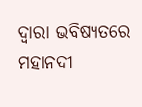ଦ୍ୱାରା ଭବିଷ୍ୟତରେ ମହାନଦୀ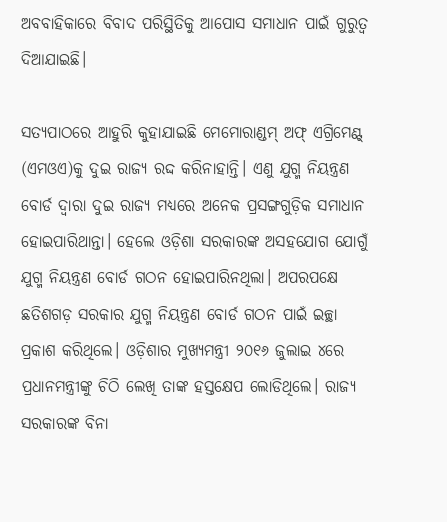ଅବବାହିକାରେ ବିବାଦ ପରିସ୍ଥିତିକୁ ଆପୋସ ସମାଧାନ ପାଇଁ ଗୁରୁତ୍ୱ ଦିଆଯାଇଛି।

ସତ୍ୟପାଠରେ ଆହୁରି କୁହାଯାଇଛି ମେମୋରାଣ୍ଡମ୍‌ ଅଫ୍‌ ଏଗ୍ରିମେଣ୍ଟ୍‌ (ଏମଓଏ)କୁ ଦୁଇ ରାଜ୍ୟ ରଦ୍ଦ କରିନାହାନ୍ତି। ଏଣୁ ଯୁଗ୍ମ ନିୟନ୍ତ୍ରଣ ବୋର୍ଡ ଦ୍ୱାରା ଦୁଇ ରାଜ୍ୟ ମଧ୍ୟରେ ଅନେକ ପ୍ରସଙ୍ଗଗୁଡ଼ିକ ସମାଧାନ ହୋଇପାରିଥାନ୍ତା। ହେଲେ ଓଡ଼ିଶା ସରକାରଙ୍କ ଅସହଯୋଗ ଯୋଗୁଁ ଯୁଗ୍ମ ନିୟନ୍ତ୍ରଣ ବୋର୍ଡ ଗଠନ ହୋଇପାରିନଥିଲା। ଅପରପକ୍ଷେ ଛତିଶଗଡ଼ ସରକାର ଯୁଗ୍ମ ନିୟନ୍ତ୍ରଣ ବୋର୍ଡ ଗଠନ ପାଇଁ ଇଚ୍ଛା ପ୍ରକାଶ କରିଥିଲେ। ଓଡ଼ିଶାର ମୁଖ୍ୟମନ୍ତ୍ରୀ ୨୦୧୬ ଜୁଲାଇ ୪ରେ ପ୍ରଧାନମନ୍ତ୍ରୀଙ୍କୁ ଚିଠି ଲେଖି ତାଙ୍କ ହସ୍ତକ୍ଷେପ ଲୋଡିଥିଲେ। ରାଜ୍ୟ ସରକାରଙ୍କ ବିନା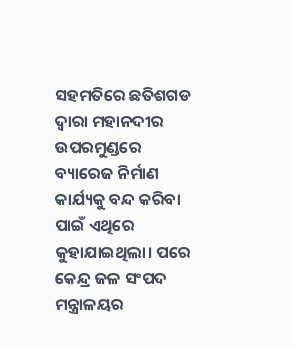ସହମତିରେ ଛତିଶଗଡ ଦ୍ୱାରା ମହାନଦୀର ଉପରମୁଣ୍ଡରେ ବ୍ୟାରେଜ ନିର୍ମାଣ କାର୍ଯ୍ୟକୁ ବନ୍ଦ କରିବା ପାଇଁ ଏଥିରେ କୁହାଯାଇଥିଲା। ପରେ କେନ୍ଦ୍ର ଜଳ ସଂପଦ ମନ୍ତ୍ରାଳୟର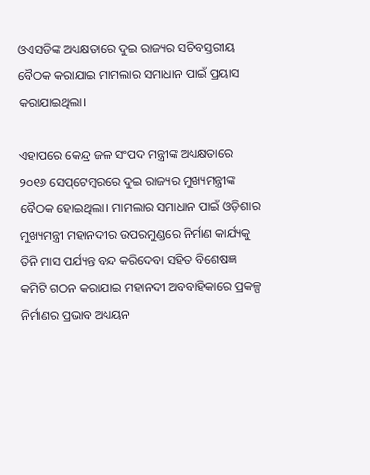ଓଏସଡିଙ୍କ ଅଧ୍ୟକ୍ଷତାରେ ଦୁଇ ରାଜ୍ୟର ସଚିବସ୍ତରୀୟ ବୈଠକ କରାଯାଇ ମାମଲାର ସମାଧାନ ପାଇଁ ପ୍ରୟାସ କରାଯାଇଥିଲା।

ଏହାପରେ କେନ୍ଦ୍ର ଜଳ ସଂପଦ ମନ୍ତ୍ରୀଙ୍କ ଅଧ୍ୟକ୍ଷତାରେ ୨୦୧୬ ସେପ୍‌ଟେମ୍ବରରେ ଦୁଇ ରାଜ୍ୟର ମୁଖ୍ୟମନ୍ତ୍ରୀଙ୍କ ବୈଠକ ହୋଇଥିଲା। ମାମଲାର ସମାଧାନ ପାଇଁ ଓଡ଼ିଶାର ମୁଖ୍ୟମନ୍ତ୍ରୀ ମହାନଦୀର ଉପରମୁଣ୍ଡରେ ନିର୍ମାଣ କାର୍ଯ୍ୟକୁ ତିନି ମାସ ପର୍ଯ୍ୟନ୍ତ ବନ୍ଦ କରିଦେବା ସହିତ ବିଶେଷଜ୍ଞ କମିଟି ଗଠନ କରାଯାଇ ମହାନଦୀ ଅବବାହିକାରେ ପ୍ରକଳ୍ପ ନିର୍ମାଣର ପ୍ରଭାବ ଅଧ୍ୟୟନ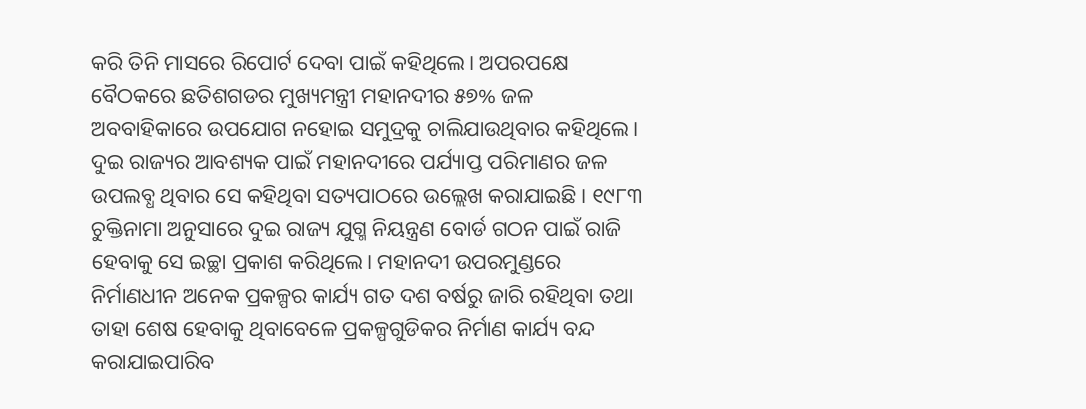କରି ତିନି ମାସରେ ରିପୋର୍ଟ ଦେବା ପାଇଁ କହିଥିଲେ। ଅପରପକ୍ଷେ ବୈଠକରେ ଛତିଶଗଡର ମୁଖ୍ୟମନ୍ତ୍ରୀ ମହାନଦୀର ୫୭% ଜଳ ଅବବାହିକାରେ ଉପଯୋଗ ନହୋଇ ସମୁଦ୍ରକୁ ଚାଲିଯାଉଥିବାର କହିଥିଲେ। ଦୁଇ ରାଜ୍ୟର ଆବଶ୍ୟକ ପାଇଁ ମହାନଦୀରେ ପର୍ଯ୍ୟାପ୍ତ ପରିମାଣର ଜଳ ଉପଲବ୍ଧ ଥିବାର ସେ କହିଥିବା ସତ୍ୟପାଠରେ ଉଲ୍ଲେଖ କରାଯାଇଛି। ୧୯୮୩ ଚୁକ୍ତିନାମା ଅନୁସାରେ ଦୁଇ ରାଜ୍ୟ ଯୁଗ୍ମ ନିୟନ୍ତ୍ରଣ ବୋର୍ଡ ଗଠନ ପାଇଁ ରାଜି ହେବାକୁ ସେ ଇଚ୍ଛା ପ୍ରକାଶ କରିଥିଲେ। ମହାନଦୀ ଉପରମୁଣ୍ଡରେ ନିର୍ମାଣଧୀନ ଅନେକ ପ୍ରକଳ୍ପର କାର୍ଯ୍ୟ ଗତ ଦଶ ବର୍ଷରୁ ଜାରି ରହିଥିବା ତଥା ତାହା ଶେଷ ହେବାକୁ ଥିବାବେଳେ ପ୍ରକଳ୍ପଗୁଡିକର ନିର୍ମାଣ କାର୍ଯ୍ୟ ବନ୍ଦ କରାଯାଇପାରିବ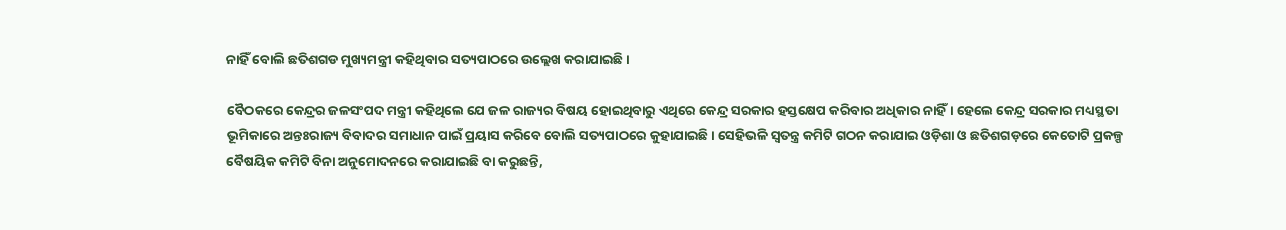ନାହିଁ ବୋଲି ଛତିଶଗଡ ମୁଖ୍ୟମନ୍ତ୍ରୀ କହିଥିବାର ସତ୍ୟପାଠରେ ଉଲ୍ଲେଖ କରାଯାଇଛି।

ବୈଠକରେ କେନ୍ଦ୍ରର ଜଳସଂପଦ ମନ୍ତ୍ରୀ କହିଥିଲେ ଯେ ଜଳ ରାଜ୍ୟର ବିଷୟ ହୋଇଥିବାରୁ ଏଥିରେ କେନ୍ଦ୍ର ସରକାର ହସ୍ତକ୍ଷେପ କରିବାର ଅଧିକାର ନାହିଁ। ହେଲେ କେନ୍ଦ୍ର ସରକାର ମଧ୍ୟସ୍ଥତା ଭୂମିକାରେ ଅନ୍ତଃରାଜ୍ୟ ବିବାଦର ସମାଧାନ ପାଇଁ ପ୍ରୟାସ କରିବେ ବୋଲି ସତ୍ୟପାଠରେ କୁହାଯାଇଛି। ସେହିଭଳି ସ୍ୱତନ୍ତ୍ର କମିଟି ଗଠନ କରାଯାଇ ଓଡ଼ିଶା ଓ ଛତିଶଗଡ଼ରେ କେତୋଟି ପ୍ରକଳ୍ପ ବୈଷୟିକ କମିଟି ବିନା ଅନୁମୋଦନରେ କରାଯାଇଛି ବା କରୁଛନ୍ତି,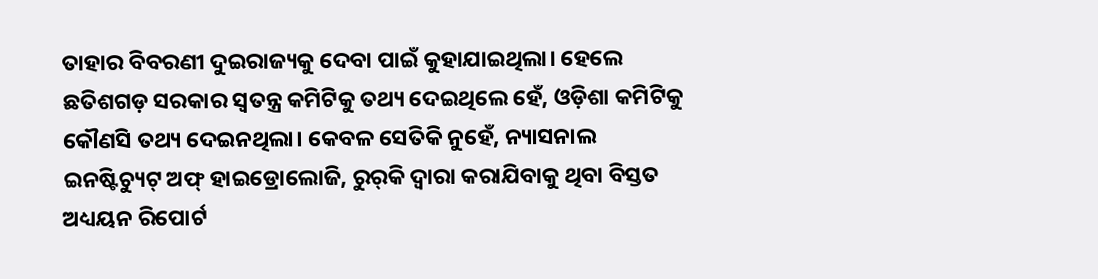ତାହାର ବିବରଣୀ ଦୁଇରାଜ୍ୟକୁ ଦେବା ପାଇଁ କୁହାଯାଇଥିଲା। ହେଲେ ଛତିଶଗଡ଼ ସରକାର ସ୍ୱତନ୍ତ୍ର କମିଟିକୁ ତଥ୍ୟ ଦେଇଥିଲେ ହେଁ, ଓଡ଼ିଶା କମିଟିକୁ କୌଣସି ତଥ୍ୟ ଦେଇନଥିଲା। କେବଳ ସେତିକି ନୁହେଁ, ନ୍ୟାସନାଲ ଇନଷ୍ଟିଚ୍ୟୁଟ୍‌ ଅଫ୍‌ ହାଇଡ୍ରୋଲୋଜି, ରୁର୍‌କି ଦ୍ୱାରା କରାଯିବାକୁ ଥିବା ବିସ୍ତତ ଅଧ୍ୟୟନ ରିପୋର୍ଟ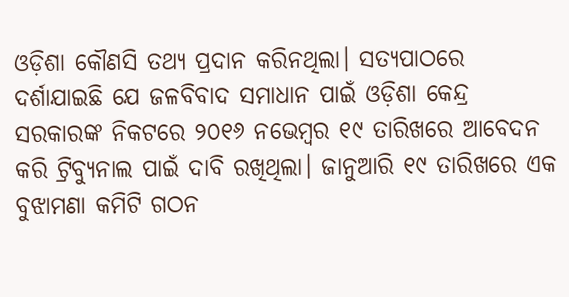ଓଡ଼ିଶା କୌଣସି ତଥ୍ୟ ପ୍ରଦାନ କରିନଥିଲା। ସତ୍ୟପାଠରେ ଦର୍ଶାଯାଇଛି ଯେ ଜଳବିବାଦ ସମାଧାନ ପାଇଁ ଓଡ଼ିଶା କେନ୍ଦ୍ର ସରକାରଙ୍କ ନିକଟରେ ୨୦୧୬ ନଭେମ୍ବର ୧୯ ତାରିଖରେ ଆବେଦନ କରି ଟ୍ରିବ୍ୟୁନାଲ ପାଇଁ ଦାବି ରଖିଥିଲା। ଜାନୁଆରି ୧୯ ତାରିଖରେ ଏକ ବୁଝାମଣା କମିଟି ଗଠନ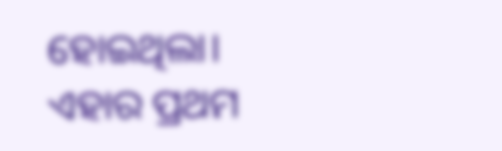ହୋଇଥିଲା। ଏହାର ପ୍ରଥମ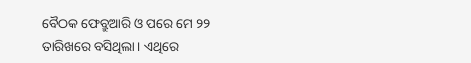ବୈଠକ ଫେବ୍ରୁଆରି ଓ ପରେ ମେ ୨୨ ତାରିଖରେ ବସିଥିଲା। ଏଥିରେ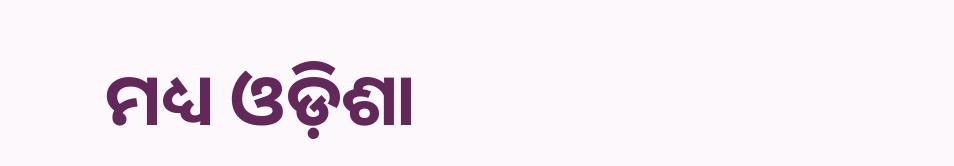ମଧ୍ୟ ଓଡ଼ିଶା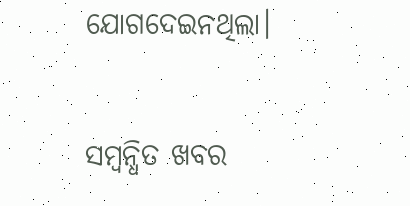ଯୋଗଦେଇନଥିଲା।

ସମ୍ବନ୍ଧିତ ଖବର